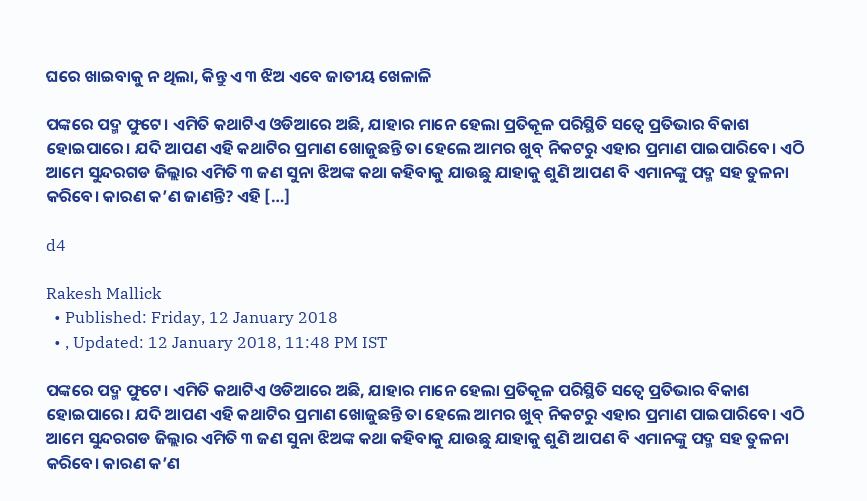ଘରେ ଖାଇବାକୁ ନ ଥିଲା, କିନ୍ତୁ ଏ ୩ ଝିଅ ଏବେ ଜାତୀୟ ଖେଳାଳି

ପଙ୍କରେ ପଦ୍ମ ଫୁଟେ। ଏମିତି କଥାଟିଏ ଓଡିଆରେ ଅଛି, ଯାହାର ମାନେ ହେଲା ପ୍ରତିକୂଳ ପରିସ୍ଥିତି ସତ୍ୱେ ପ୍ରତିଭାର ବିକାଶ ହୋଇପାରେ। ଯଦି ଆପଣ ଏହି କଥାଟିର ପ୍ରମାଣ ଖୋଜୁଛନ୍ତି ତା ହେଲେ ଆମର ଖୁବ୍‌ ନିକଟରୁ ଏହାର ପ୍ରମାଣ ପାଇପାରିବେ। ଏଠି ଆମେ ସୁନ୍ଦରଗଡ ଜିଲ୍ଲାର ଏମିତି ୩ ଜଣ ସୁନା ଝିଅଙ୍କ କଥା କହିବାକୁ ଯାଉଛୁ ଯାହାକୁ ଶୁଣି ଆପଣ ବି ଏମାନଙ୍କୁ ପଦ୍ମ ସହ ତୁଳନା କରିବେ। କାରଣ କ’ଣ ଜାଣନ୍ତି? ଏହି […]

d4

Rakesh Mallick
  • Published: Friday, 12 January 2018
  • , Updated: 12 January 2018, 11:48 PM IST

ପଙ୍କରେ ପଦ୍ମ ଫୁଟେ। ଏମିତି କଥାଟିଏ ଓଡିଆରେ ଅଛି, ଯାହାର ମାନେ ହେଲା ପ୍ରତିକୂଳ ପରିସ୍ଥିତି ସତ୍ୱେ ପ୍ରତିଭାର ବିକାଶ ହୋଇପାରେ। ଯଦି ଆପଣ ଏହି କଥାଟିର ପ୍ରମାଣ ଖୋଜୁଛନ୍ତି ତା ହେଲେ ଆମର ଖୁବ୍‌ ନିକଟରୁ ଏହାର ପ୍ରମାଣ ପାଇପାରିବେ। ଏଠି ଆମେ ସୁନ୍ଦରଗଡ ଜିଲ୍ଲାର ଏମିତି ୩ ଜଣ ସୁନା ଝିଅଙ୍କ କଥା କହିବାକୁ ଯାଉଛୁ ଯାହାକୁ ଶୁଣି ଆପଣ ବି ଏମାନଙ୍କୁ ପଦ୍ମ ସହ ତୁଳନା କରିବେ। କାରଣ କ’ଣ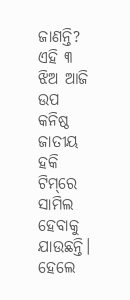ଜାଣନ୍ତି? ଏହି ୩ ଝିଅ ଆଜି ଉପ କନିଷ୍ଠ ଜାତୀୟ ହକି ଟିମ୍‌ରେ ସାମିଲ ହେବାକୁ ଯାଉଛନ୍ତି। ହେଲେ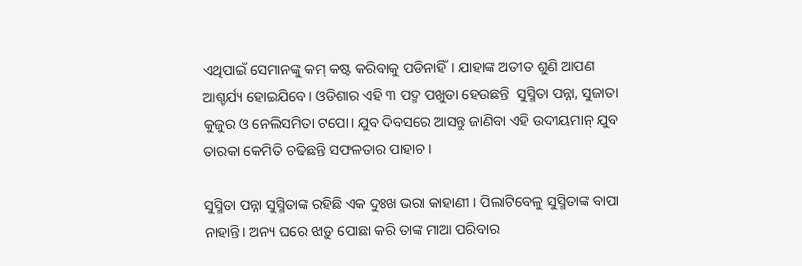ଏଥିପାଇଁ ସେମାନଙ୍କୁ କମ୍‌ କଷ୍ଟ କରିବାକୁ ପଡିନାହିଁ। ଯାହାଙ୍କ ଅତୀତ ଶୁଣି ଆପଣ ଆଶ୍ଚର୍ଯ୍ୟ ହୋଇଯିବେ। ଓଡିଶାର ଏହି ୩ ପଦ୍ମ ପଖୁଡା ହେଉଛନ୍ତି  ସୁସ୍ମିତା ପନ୍ନା, ସୁଜାତା କୁଜୁର ଓ ନେଲିସମିତା ଟପୋ। ଯୁବ ଦିବସରେ ଆସନ୍ତୁ ଜାଣିବା ଏହି ଉଦୀୟମାନ୍‌ ଯୁବ ତାରକା କେମିତି ଚଢିଛନ୍ତି ସଫଳତାର ପାହାଚ ।

ସୁସ୍ମିତା ପନ୍ନା ସୁସ୍ମିତାଙ୍କ ରହିଛି ଏକ ଦୁଃଖ ଭରା କାହାଣୀ । ପିଲାଟିବେଳୁ ସୁସ୍ମିତାଙ୍କ ବାପା ନାହାନ୍ତି। ଅନ୍ୟ ଘରେ ଝାଡ଼ୁ ପୋଛା କରି ତାଙ୍କ ମାଆ ପରିବାର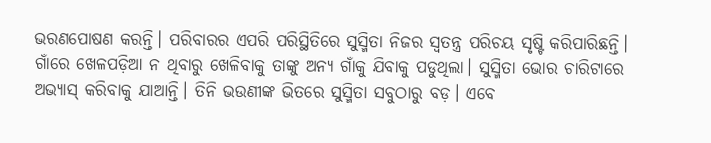ଭରଣପୋଷଣ କରନ୍ତି। ପରିବାରର ଏପରି ପରିସ୍ଥିତିରେ ସୁସ୍ମିତା ନିଜର ସ୍ୱତନ୍ତ୍ର ପରିଚୟ ସୃଷ୍ଟି କରିପାରିଛନ୍ତି। ଗାଁରେ ଖେଳପଡ଼ିଆ ନ ଥିବାରୁ ଖେଳିବାକୁ ତାଙ୍କୁ ଅନ୍ୟ ଗାଁକୁ ଯିବାକୁ ପଡୁଥିଲା। ସୁସ୍ମିତା ଭୋର ଚାରିଟାରେ ଅଭ୍ୟାସ୍‌ କରିବାକୁ ଯାଆନ୍ତି। ତିନି ଭଉଣୀଙ୍କ ଭିତରେ ସୁସ୍ମିତା ସବୁଠାରୁ ବଡ଼। ଏବେ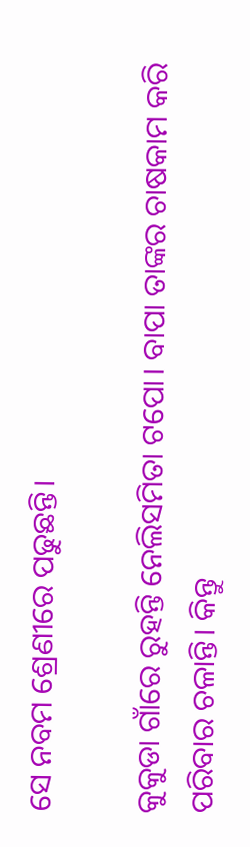ସେ ନବମ ଶ୍ରେଣୀରେ ପଢୁଛନ୍ତି।

କୁକୁଡା ଗାଁରେ ରୁହନ୍ତି ନେଲିସମିତା ଟପୋ। ବାପା ତାଙ୍କର ଚାଷକାମ କରି ପରିବାର ଚଳାନ୍ତି। କିନ୍ତୁ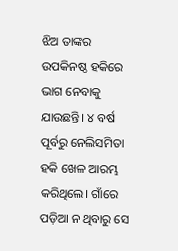ଝିଅ ତାଙ୍କର ଉପକିନଷ୍ଠ ହକିରେ ଭାଗ ନେବାକୁ ଯାଉଛନ୍ତି। ୪ ବର୍ଷ ପୂର୍ବରୁ ନେଲିସମିତା ହକି ଖେଳ ଆରମ୍ଭ  କରିଥିଲେ। ଗାଁରେ ପଡ଼ିଆ ନ ଥିବାରୁ ସେ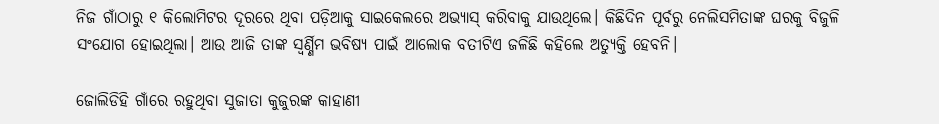ନିଜ ଗାଁଠାରୁ ୧ କିଲୋମିଟର ଦୂରରେ ଥିବା ପଡ଼ିଆକୁ ସାଇକେଲରେ ଅଭ୍ୟାସ୍‌ କରିବାକୁ ଯାଉଥିଲେ। କିଛିଦିନ ପୂର୍ବରୁ ନେଲିସମିତାଙ୍କ ଘରକୁ ବିଜୁଳି ସଂଯୋଗ ହୋଇଥିଲା। ଆଉ ଆଜି ତାଙ୍କ ସ୍ୱର୍ଣ୍ଣିମ ଭବିଷ୍ୟ ପାଇଁ ଆଲୋକ ବତୀଟିଏ ଜଳିଛି କହିଲେ ଅତ୍ୟୁକ୍ତି ହେବନି।

ଜୋଲିଡିହି ଗାଁରେ ରହୁଥିବା ସୁଜାତା କୁଜୁରଙ୍କ କାହାଣୀ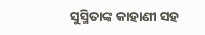ସୁସ୍ମିତାଙ୍କ କାହାଣୀ ସହ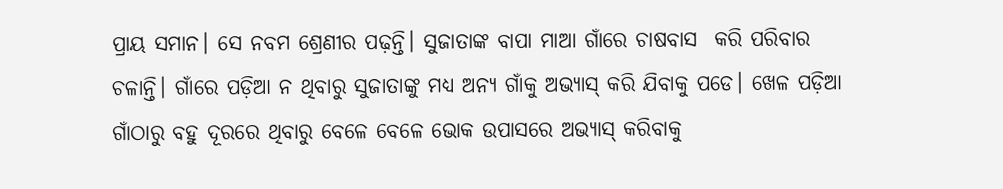ପ୍ରାୟ ସମାନ। ସେ ନବମ ଶ୍ରେଣୀର ପଢ଼ନ୍ତି। ସୁଜାତାଙ୍କ ବାପା ମାଆ ଗାଁରେ ଚାଷବାସ  କରି ପରିବାର ଚଳାନ୍ତି। ଗାଁରେ ପଡ଼ିଆ ନ ଥିବାରୁ ସୁଜାତାଙ୍କୁ ମଧ୍ୟ ଅନ୍ୟ ଗାଁକୁ ଅଭ୍ୟାସ୍‌ କରି ଯିବାକୁ ପଡେ। ଖେଳ ପଡ଼ିଆ ଗାଁଠାରୁ ବହୁ ଦୂରରେ ଥିବାରୁ ବେଳେ ବେଳେ ଭୋକ ଉପାସରେ ଅଭ୍ୟାସ୍‌ କରିବାକୁ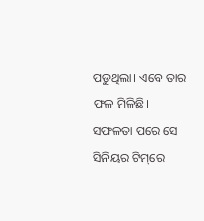ପଡୁଥିଲା। ଏବେ ତାର ଫଳ ମିଳିଛି।  ସଫଳତା ପରେ ସେ ସିନିୟର ଟିମ୍‌ରେ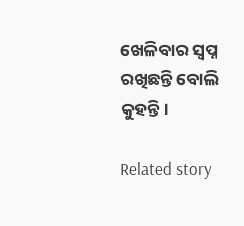ଖେଳିବାର ସ୍ୱପ୍ନ ରଖିଛନ୍ତି ବୋଲି କୁହନ୍ତି।

Related story